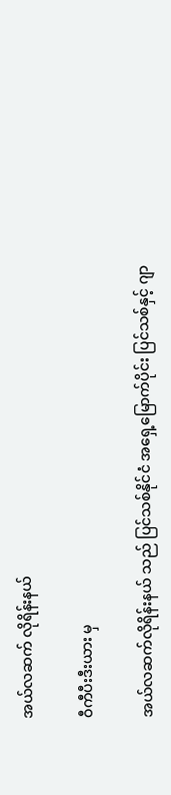အယ်လဆက် လိုရိန်းနယ်

ဝီကီပီးဒီးယား မှ

အယ်လဆက်လိုရိန်းနယ် သည် ပြင်သစ်နိုင်ငံ အရှေ့မြောက်ပိုင်း ပြင်သစ်နှင့် ဂျာ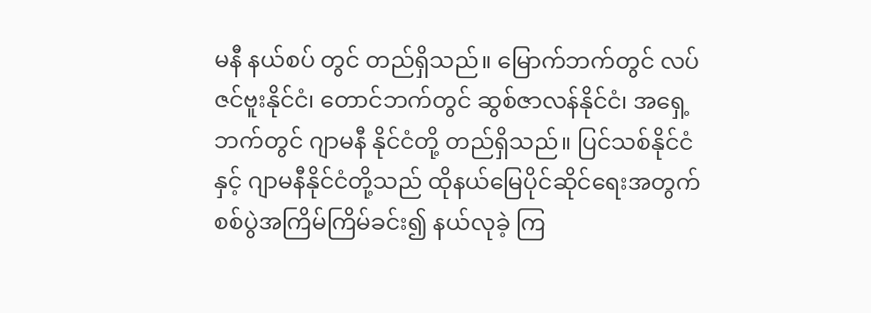မနီ နယ်စပ် တွင် တည်ရှိသည်။ မြောက်ဘက်တွင် လပ်ဇင်ဗူးနိုင်ငံ၊ တောင်ဘက်တွင် ဆွစ်ဇာလန်နိုင်ငံ၊ အရှေ့ဘက်တွင် ဂျာမနီ နိုင်ငံတို့ တည်ရှိသည်။ ပြင်သစ်နိုင်ငံနှင့် ဂျာမနီနိုင်ငံတို့သည် ထိုနယ်မြေပိုင်ဆိုင်ရေးအတွက် စစ်ပွဲအကြိမ်ကြိမ်ခင်း၍ နယ်လုခဲ့ ကြ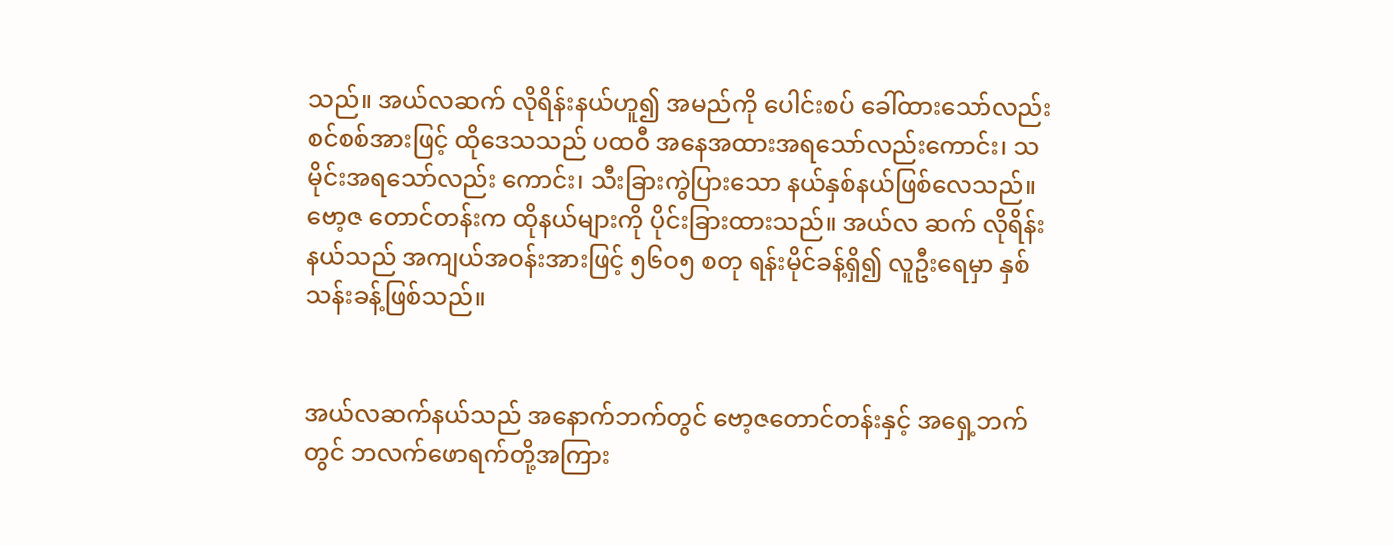သည်။ အယ်လဆက် လိုရိန်းနယ်ဟူ၍ အမည်ကို ပေါင်းစပ် ခေါ်ထားသော်လည်း စင်စစ်အားဖြင့် ထိုဒေသသည် ပထဝီ အနေအထားအရသော်လည်းကောင်း၊ သမိုင်းအရသော်လည်း ကောင်း၊ သီးခြားကွဲပြားသော နယ်နှစ်နယ်ဖြစ်လေသည်။ ဗော့ဇ တောင်တန်းက ထိုနယ်များကို ပိုင်းခြားထားသည်။ အယ်လ ဆက် လိုရိန်းနယ်သည် အကျယ်အဝန်းအားဖြင့် ၅၆ဝ၅ စတု ရန်းမိုင်ခန့်ရှိ၍ လူဦးရေမှာ နှစ်သန်းခန့်ဖြစ်သည်။


အယ်လဆက်နယ်သည် အနောက်ဘက်တွင် ဗော့ဇတောင်တန်းနှင့် အရှေ့ဘက်တွင် ဘလက်ဖောရက်တို့အကြား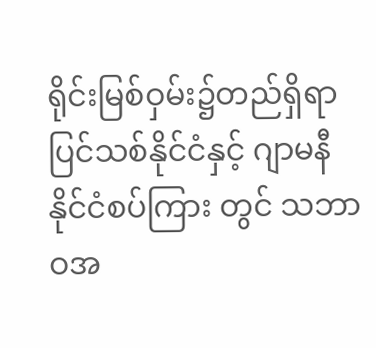ရိုင်းမြစ်ဝှမ်း၌တည်ရှိရာ ပြင်သစ်နိုင်ငံနှင့် ဂျာမနီနိုင်ငံစပ်ကြား တွင် သဘာဝအ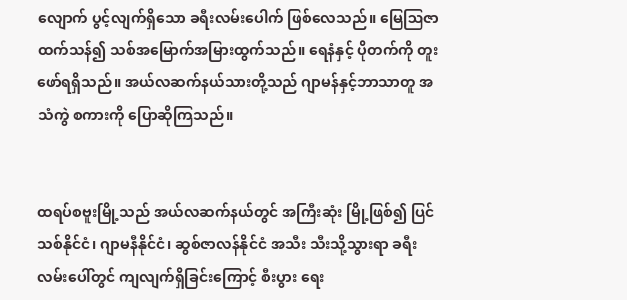လျောက် ပွင့်လျက်ရှိသော ခရီးလမ်းပေါက် ဖြစ်လေသည်။ မြေဩဇာထက်သန်၍ သစ်အမြောက်အမြားထွက်သည်။ ရေနံနှင့် ပိုတက်ကို တူးဖော်ရရှိသည်။ အယ်လဆက်နယ်သားတို့သည် ဂျာမန်နှင့်ဘာသာတူ အသံကွဲ စကားကို ပြောဆိုကြသည်။


ထရပ်စဗူးမြို့သည် အယ်လဆက်နယ်တွင် အကြီးဆုံး မြို့ဖြစ်၍ ပြင်သစ်နိုင်ငံ၊ ဂျာမနီနိုင်ငံ၊ ဆွစ်ဇာလန်နိုင်ငံ အသီး သီးသို့သွားရာ ခရီးလမ်းပေါ်တွင် ကျလျက်ရှိခြင်းကြောင့် စီးပွား ရေး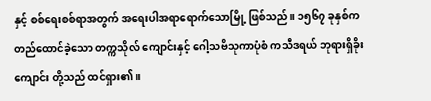နှင့် စစ်ရေးစစ်ရာအတွက် အရေးပါအရာရောက်သောမြို့ ဖြစ်သည်။ ၁၅၆၇ ခုနှစ်ကတည်ထောင်ခဲ့သော တက္ကသိုလ် ကျောင်းနှင့် ဂေါ့သဗိသုကာပုံစံ ကသီဒရယ် ဘုရားရှိခိုးကျောင်း တို့သည် ထင်ရှား၏။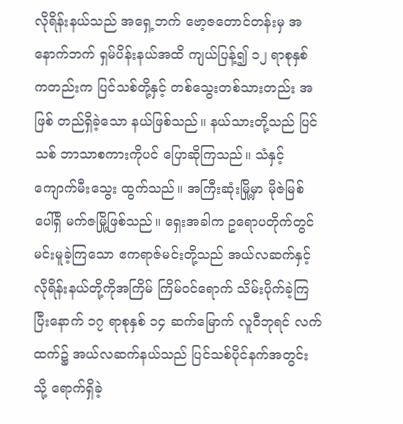လိုရိန်းနယ်သည် အရှေ့ဘက် ဗော့ဇတောင်တန်းမှ အနောက်ဘက် ရှမ်ပိန်းနယ်အထိ ကျယ်ပြန့်၍ ၁၂ ရာစုနှစ် ကတည်းက ပြင်သစ်တို့နှင့် တစ်သွေးတစ်သားတည်း အဖြစ် တည်ရှိခဲ့သော နယ်ဖြစ်သည်။ နယ်သားတို့သည် ပြင်သစ် ဘာသာစကားကိုပင် ပြောဆိုကြသည်။ သံနှင့် ကျောက်မီးသွေး ထွက်သည်။ အကြီးဆုံးမြို့မှာ မိုဇဲမြစ်ပေါ်ရှိ မက်ဇမြို့ဖြစ်သည်။ ရှေးအခါက ဥရောပတိုက်တွင် မင်းမူခဲ့ကြသော ဧကရာဇ်မင်းတို့သည် အယ်လဆက်နှင့် လိုရိန်းနယ်တို့ကိုအကြိမ် ကြိမ်ဝင်ရောက် သိမ်းပိုက်ခဲ့ကြပြီးနောက် ၁၇ ရာစုနှစ် ၁၄ ဆက်မြောက် လူဝီဘုရင် လက်ထက်၌ အယ်လဆက်နယ်သည် ပြင်သစ်ပိုင်နက်အတွင်းသို့ ရောက်ရှိခဲ့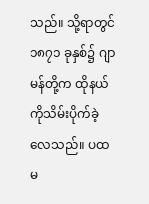သည်။ သို့ရာတွင် ၁၈၇၁ ခုနှစ်၌ ဂျာမန်တို့က ထိုနယ်ကိုသိမ်းပိုက်ခဲ့လေသည်။ ပထမ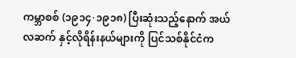ကမ္ဘာစစ် (၁၉၁၄·၁၉၁၈) ပြီးဆုံးသည့်နောက် အယ်လဆက် နှင့်လိုရိန်းနယ်များကို ပြင်သစ်နိုင်ငံက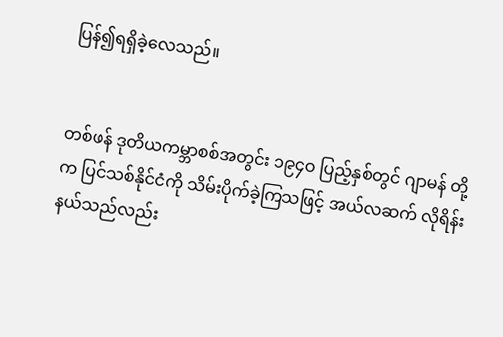ပြန်၍ရရှိခဲ့လေသည်။


တစ်ဖန် ဒုတိယကမ္ဘာစစ်အတွင်း ၁၉၄ဝ ပြည့်နှစ်တွင် ဂျာမန် တို့က ပြင်သစ်နိုင်ငံကို သိမ်းပိုက်ခဲ့ကြသဖြင့် အယ်လဆက် လိုရိန်းနယ်သည်လည်း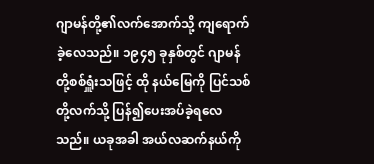ဂျာမန်တို့၏လက်အောက်သို့ ကျရောက် ခဲ့လေသည်။ ၁၉၄၅ ခုနှစ်တွင် ဂျာမန်တို့စစ်ရှူံးသဖြင့် ထို နယ်မြေကို ပြင်သစ်တို့လက်သို့ ပြန်၍ပေးအပ်ခဲ့ရလေသည်။ ယခုအခါ အယ်လဆက်နယ်ကို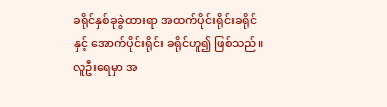ခရိုင်နှစ်ခုခွဲထားရာ အထက်ပိုင်းရိုင်းခရိုင်နှင့် အောက်ပိုင်းရိုင်း ခရိုင်ဟူ၍ ဖြစ်သည်။ လူဦးရေမှာ အ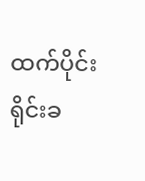ထက်ပိုင်းရိုင်းခ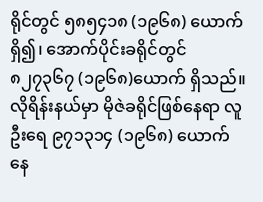ရိုင်တွင် ၅၈၅၄၁၈ (၁၉၆၈) ယောက်ရှိ၍၊ အောက်ပိုင်းခရိုင်တွင် ၈၂၇၃၆၇ (၁၉၆၈)ယောက် ရှိသည်။ လိုရိန်းနယ်မှာ မိုဇဲခရိုင်ဖြစ်နေရာ လူဦးရေ ၉၇၁၃၁၄ (၁၉၆၈) ယောက် နေ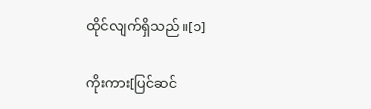ထိုင်လျက်ရှိသည်။[၁]

ကိုးကား[ပြင်ဆင်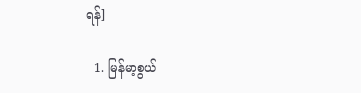ရန်]

  1. မြန်မာ့စွယ်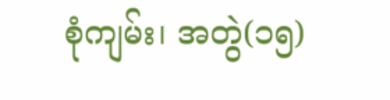စုံကျမ်း၊ အတွဲ(၁၅)